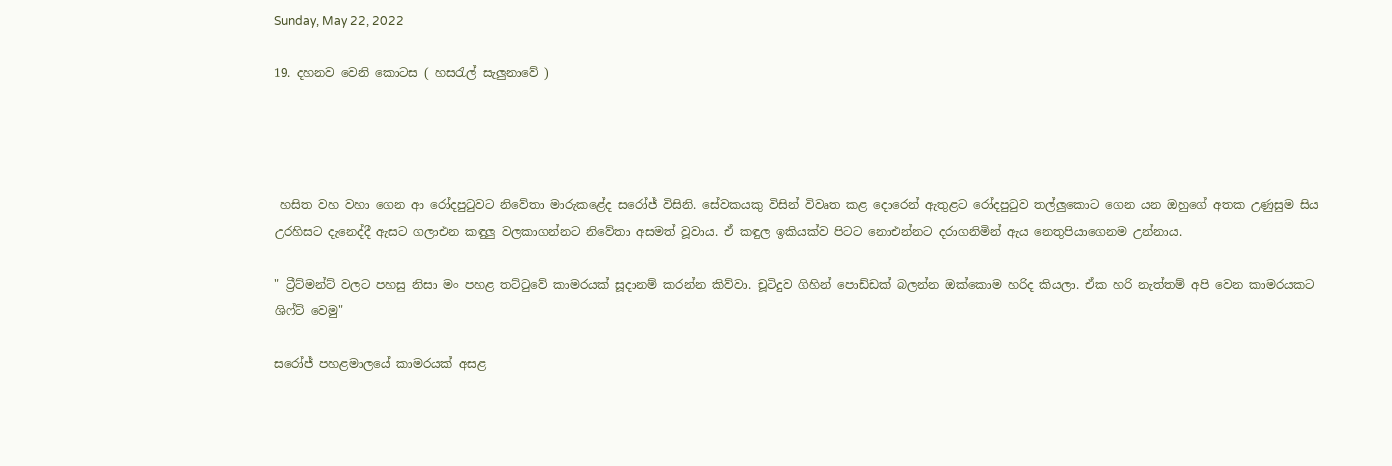Sunday, May 22, 2022

19. දහනව වෙනි කොටස ( හසරැල් සැලුනාවේ )




 හසිත වහ වහා ගෙන ආ රෝදපුටුවට නිවේතා මාරුකළේද සරෝජ් විසිනි. සේවකයකු විසින් විවෘත කළ දොරෙන් ඇතුළට රෝදපුටුව තල්ලුකොට ගෙන යන ඔහුගේ අතක උණුසුම සිය උරහිසට දැනෙද්දී ඇසට ගලාඑන කඳුලු වලකාගන්නට නිවේතා අසමත් වූවාය. ඒ කඳුල ඉකියක්ව පිටට නොඑන්නට දරාගනිමින් ඇය නෙතුපියාගෙනම උන්නාය.

" ට්‍රීට්මන්ට් වලට පහසු නිසා මං පහළ තට්ටුවේ කාමරයක් සූදානම් කරන්න කිව්වා. චූටිදුව ගිහින් පොඩ්ඩක් බලන්න ඔක්කොම හරිද කියලා. ඒක හරි නැත්තම් අපි වෙන කාමරයකට ශිෆ්ට් වෙමු"

සරෝජ් පහළමාලයේ කාමරයක් අසළ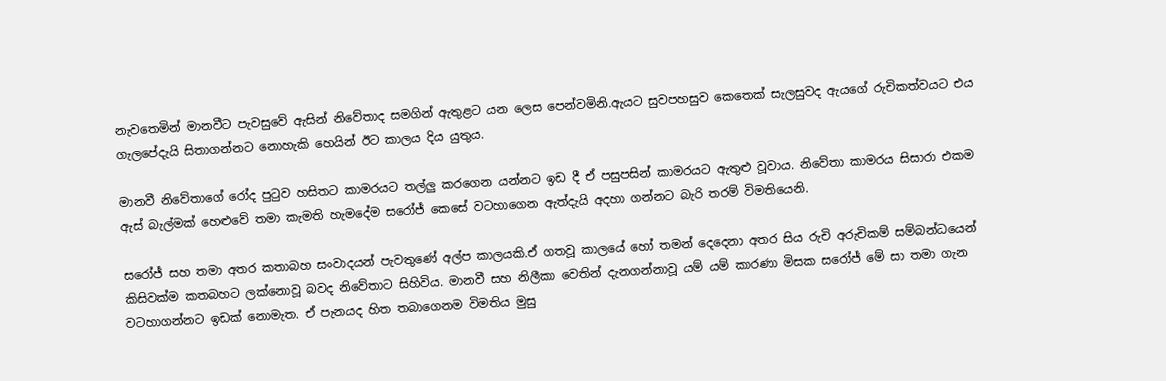නැවතෙමින් මානවීට පැවසුවේ ඇසින් නිවේතාද සමගින් ඇතුළට යන ලෙස පෙන්වමිනි.ඇයට සුවපහසුව කෙතෙක් සැලසුවද ඇයගේ රුචිකත්වයට එය ගැලපේදැයි සිතාගන්නට නොහැකි හෙයින් ඊට කාලය දිය යුතුය.

මානවී නිවේතාගේ රෝද පුටුව හසිතට කාමරයට තල්ලු කරගෙන යන්නට ඉඩ දී ඒ පසුපසින් කාමරයට ඇතුළු වූවාය. නිවේතා කාමරය සිසාරා එකම ඇස් බැල්මක් හෙළුවේ තමා කැමති හැමදේම සරෝජ් කෙසේ වටහාගෙන ඇත්දැයි අදහා ගන්නට බැරි තරම් විමතියෙනි.

සරෝජ් සහ තමා අතර කතාබහ සංවාදයන් පැවතුණේ අල්ප කාලයකි.ඒ ගතවූ කාලයේ හෝ තමන් දෙදෙනා අතර සිය රුචි අරුචිකම් සම්බන්ධයෙන් කිසිවක්ම කතබහට ලක්නොවූ බවද නිවේතාට සිහිවිය. මානවී සහ නිලීකා වෙතින් දැනගන්නාවූ යම් යම් කාරණා මිසක සරෝජ් මේ සා තමා ගැන වටහාගන්නට ඉඩක් නොමැත. ඒ පැනයද හිත තබාගෙනම විමතිය මුසු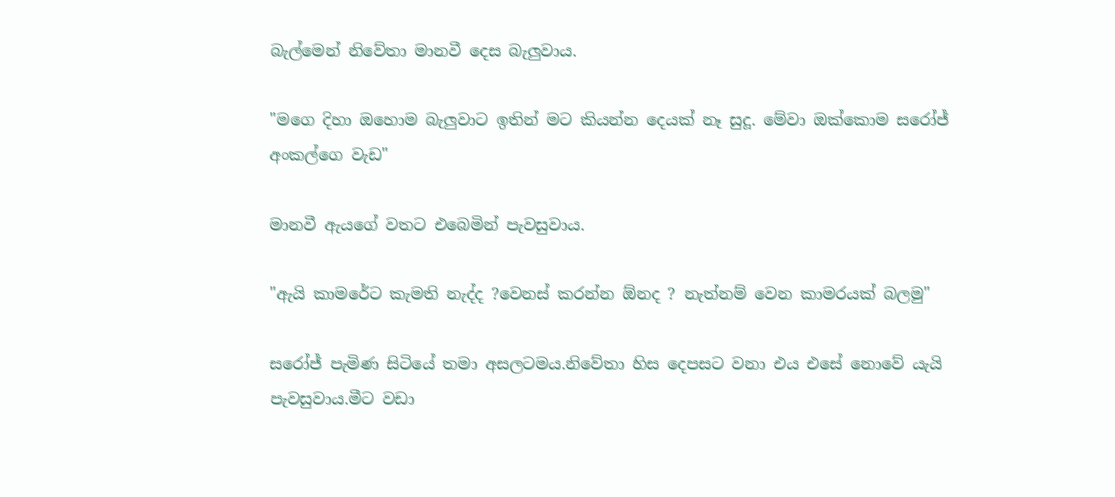බැල්මෙන් නිවේතා මානවී දෙස බැලුවාය.

"මගෙ දිහා ඔහොම බැලුවාට ඉතින් මට කියන්න දෙයක් නෑ සුදූ. මේවා ඔක්කොම සරෝජ් අංකල්ගෙ වැඩ"

මානවී ඇයගේ වතට එබෙමින් පැවසුවාය.

"ඇයි කාමරේට කැමති නැද්ද ?වෙනස් කරන්න ඕනද ? නැත්නම් වෙන කාමරයක් බලමු"

සරෝජ් පැමිණ සිටියේ තමා අසලටමය.නිවේතා හිස දෙපසට වනා එය එසේ නොවේ යැයි පැවසුවාය.මීට වඩා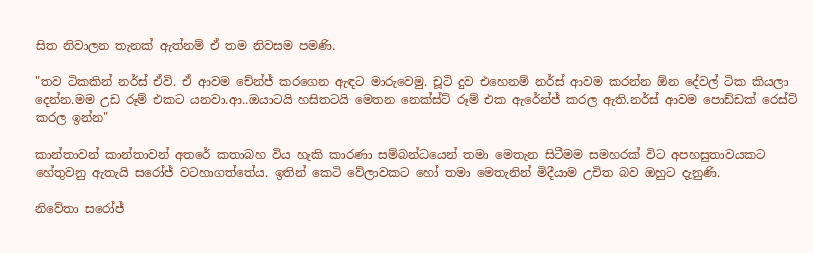සිත නිවාලන තැනක් ඇත්නම් ඒ තම නිවසම පමණි.

"තව ටිකකින් නර්ස් ඒවි. ඒ ආවම චේන්ජ් කරගෙන ඇඳට මාරුවෙමු. චූටි දුව එහෙනම් නර්ස් ආවම කරන්න ඕන දේවල් ටික කියලා දෙන්න.මම උඩ රූම් එකට යනවා.ආ..ඔයාටයි හසිතටයි මෙතන නෙක්ස්ට් රූම් එක ඇරේන්ජ් කරල ඇති.නර්ස් ආවම පොඩ්ඩක් රෙස්ට් කරල ඉන්න"

කාන්තාවන් කාන්තාවන් අතරේ කතාබහ විය හැකි කාරණා සම්බන්ධයෙන් තමා මෙතැන සිටීමම සමහරක් විට අපහසුතාවයකට හේතුවනු ඇතැයි සරෝජ් වටහාගත්තේය. ඉතින් කෙටි වේලාවකට හෝ තමා මෙතැනින් මිදීයාම උචිත බව ඔහුට දැනුණි.

නිවේතා සරෝජ්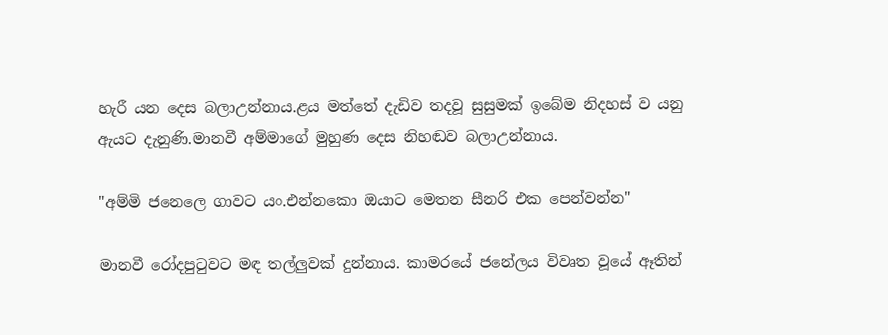හැරී යන දෙස බලාඋන්නාය.ළය මත්තේ දැඩිව තදවූ සුසුමක් ඉබේම නිදහස් ව යනු ඇයට දැනුණි.මානවී අම්මාගේ මුහුණ දෙස නිහඬව බලාඋන්නාය.

"අම්මි ජනෙලෙ ගාවට යං.එන්නකො ඔයාට මෙතන සීනරි එක පෙන්වන්න"

මානවී රෝදපුටුවට මඳ තල්ලුවක් දුන්නාය. කාමරයේ ජනේලය විවෘත වූයේ ඈතින්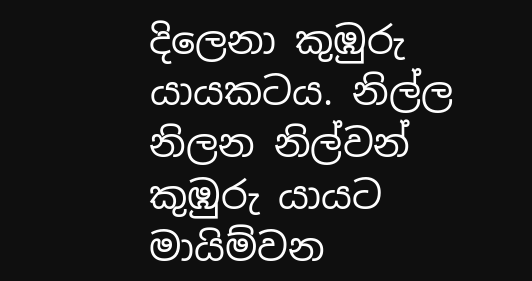දිලෙනා කුඹුරු යායකටය. නිල්ල නිලන නිල්වන් කුඹුරු යායට මායිම්වන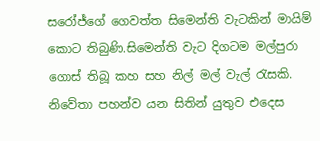සරෝජ්ගේ ගෙවත්ත සිමෙන්ති වැටකින් මායිම් කොට තිබුණි.සිමෙන්ති වැට දිගටම මල්පුරා ගොස් තිබූ කහ සහ නිල් මල් වැල්‍ රැසකි. නිවේතා පහන්ව යන සිතින් යුතුව එදෙස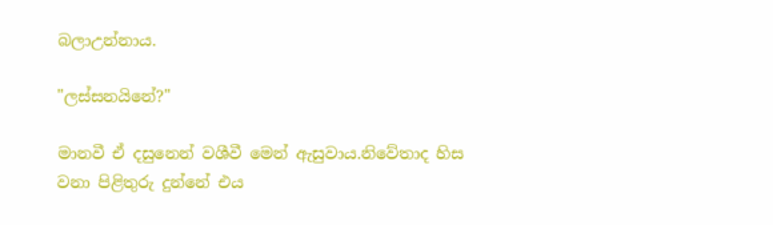බලාඋන්නාය.

"ලස්සනයිනේ?"

මානවී ඒ දසුනෙන් වශීවී මෙන් ඇසුවාය.නිවේතාද හිස වනා පිළිතුරු දුන්නේ එය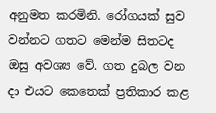අනුමත කරමිනි. රෝගයක් සුව වන්නට ගතට මෙන්ම සිතටද ඔසු අවශ්‍ය වේ. ගත දුබල වන දා එයට කෙතෙක් ප්‍රතිකාර කළ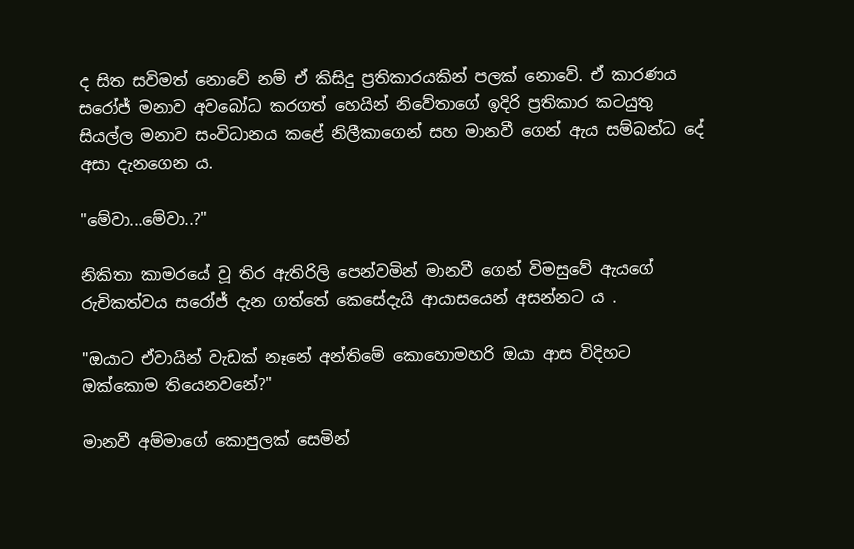ද සිත සවිමත් නොවේ නම් ඒ කිසිදු ප්‍රතිකාරයකින් පලක් නොවේ. ඒ කාරණය සරෝජ් මනාව අවබෝධ කරගත් හෙයින් නිවේතාගේ ඉදිරි ප්‍රතිකාර කටයුතු සියල්ල මනාව සංවිධානය කළේ නිලීකාගෙන් සහ මානවී ගෙන් ඇය සම්බන්ධ දේ අසා දැනගෙන ය.

"මේවා...මේවා..?"

නිකිතා කාමරයේ වූ තිර ඇතිරිලි පෙන්වමින් මානවී ගෙන් විමසුවේ ඇයගේ රුචිකත්වය සරෝජ් දැන ගත්තේ කෙසේදැයි ආයාසයෙන් අසන්නට ය .

"ඔයාට ඒවායින් වැඩක් නෑනේ අන්තිමේ කොහොමහරි ඔයා ආස විදිහට ඔක්කොම තියෙනවනේ?"

මානවී අම්මාගේ කොපුලක් සෙමින්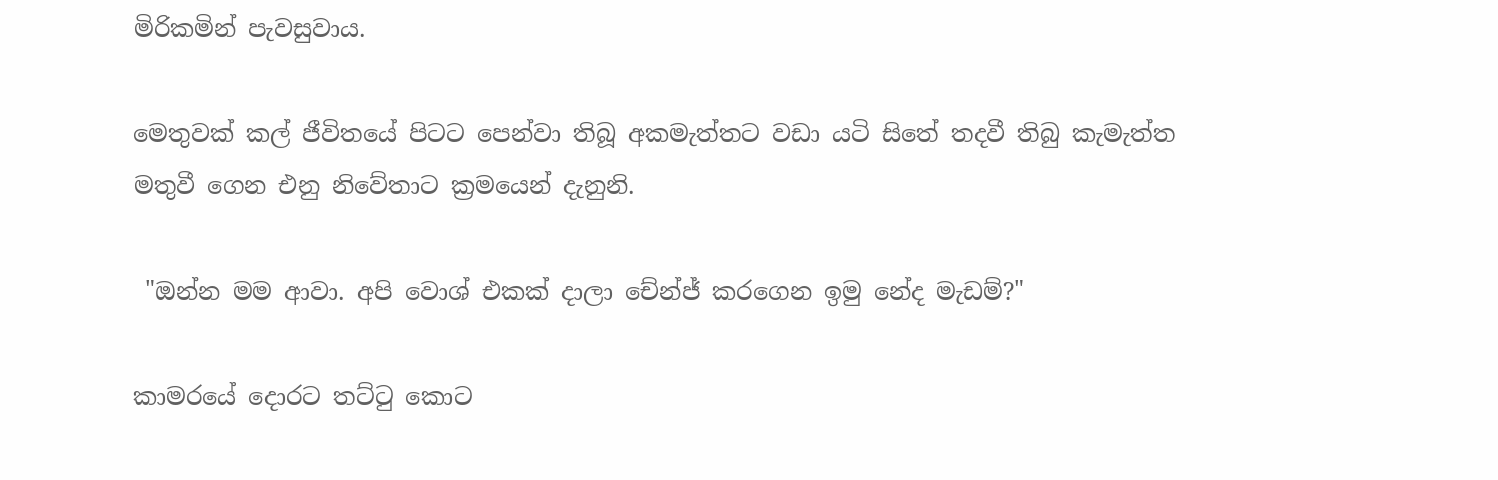මිරිකමින් පැවසුවාය.

මෙතුවක් කල් ජීවිතයේ පිටට පෙන්වා තිබූ අකමැත්තට වඩා යටි සිතේ තදවී තිබු කැමැත්ත මතුවී ගෙන එනු නිවේතාට ක්‍රමයෙන් දැනුනි.

 "ඔන්න මම ආවා. අපි වොශ් එකක් දාලා චේන්ජ් කරගෙන ඉමු නේද මැඩම්?"

කාමරයේ දොරට තට්ටු කොට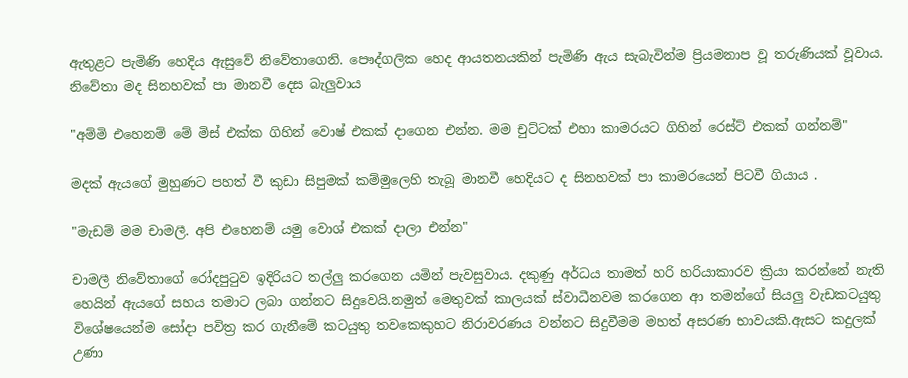ඇතුළට පැමිණි හෙදිය ඇසුවේ නිවේතාගෙනි. පෞද්ගලික හෙද ආයතනයකින් පැමිණි ඇය සැබැවින්ම ප්‍රියමනාප වූ තරුණියක් වූවාය. නිවේතා මද සිනහවක් පා මානවී දෙස බැලුවාය

"අම්මි එහෙනම් මේ මිස් එක්ක ගිහින් වොෂ් එකක් දාගෙන එන්න. මම චුට්ටක් එහා කාමරයට ගිහින් රෙස්ට් එකක් ගන්නම්"

මදක් ඇයගේ මුහුණට පහත් වී කුඩා සිපුමක් කම්මුලෙහි තැබූ මානවී හෙදියට ද සිනහවක් පා කාමරයෙන් පිටවී ගියාය .

"මැඩම් මම චාමලී. අපි එහෙනම් යමු වොශ් එකක් දාලා එන්න"

චාමලී නිවේතාගේ රෝදපුටුව ඉදිරියට තල්ලු කරගෙන යමින් පැවසුවාය. දකුණු අර්ධය තාමත් හරි හරියාකාරව ක්‍රියා කරන්නේ නැති හෙයින් ඇයගේ සහය තමාට ලබා ගන්නට සිදුවෙයි.නමුත් මෙතුවක් කාලයක් ස්වාධීනවම කරගෙන ආ තමන්ගේ සියලු වැඩකටයුතු විශේෂයෙන්ම සෝදා පවිත්‍ර කර ගැනීමේ කටයුතු තවකෙකුහට නිරාවරණය වන්නට සිදුවීමම මහත් අසරණ භාවයකි.ඇසට කදුලක් උණා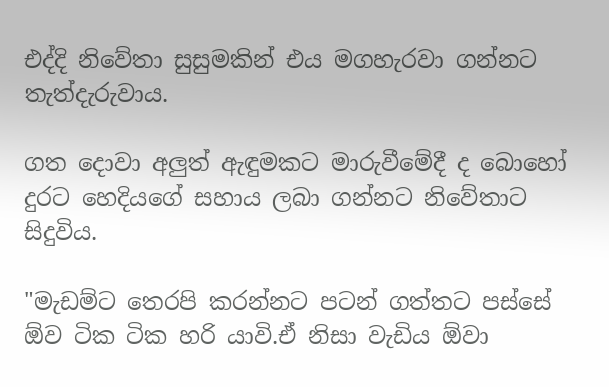එද්දි නිවේතා සුසුමකින් එය මගහැරවා ගන්නට තැත්දැරුවා‍ය.

ගත දොවා අලුත් ඇඳුමකට මාරුවීමේදී ද බොහෝ දුරට හෙදියගේ සහාය ලබා ගන්නට නිවේතාට සිදුවිය.

"මැඩම්ට තෙරපි කරන්නට පටන් ගත්තට පස්සේ ඕව ටික ටික හරි යාවි.ඒ නිසා වැඩිය ඕවා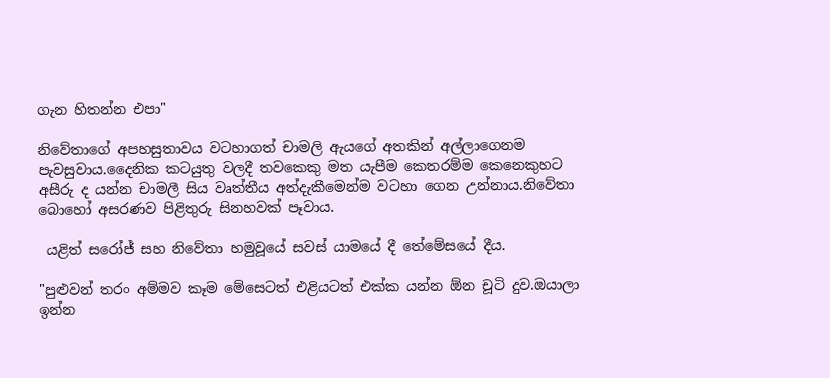ගැන හිතන්න එපා"

නිවේතාගේ අපහසුතාවය වටහාගත් චාමලි ඇයගේ අතකින් අල්ලාගෙනම පැවසුවාය.දෛනික කටයුතු වලදී තවකෙකු මත යැපීම කෙතරම්ම කෙනෙකුහට අසීරු ද යන්න චාමලී සිය වෘත්තීය අත්දැකීමෙන්ම වටහා ගෙන උන්නාය.නිවේතා බොහෝ අසරණව පිළිතුරු සිනහවක් පෑවාය.

 යළිත් සරෝජ් සහ නිවේතා හමුවූයේ සවස් යාමයේ දී තේමේසයේ දීය.

"පුළුවන් තරං අම්මව කෑම මේසෙටත් එළියටත් එක්ක යන්න ඕන චූටි දුව.ඔයාලා ඉන්න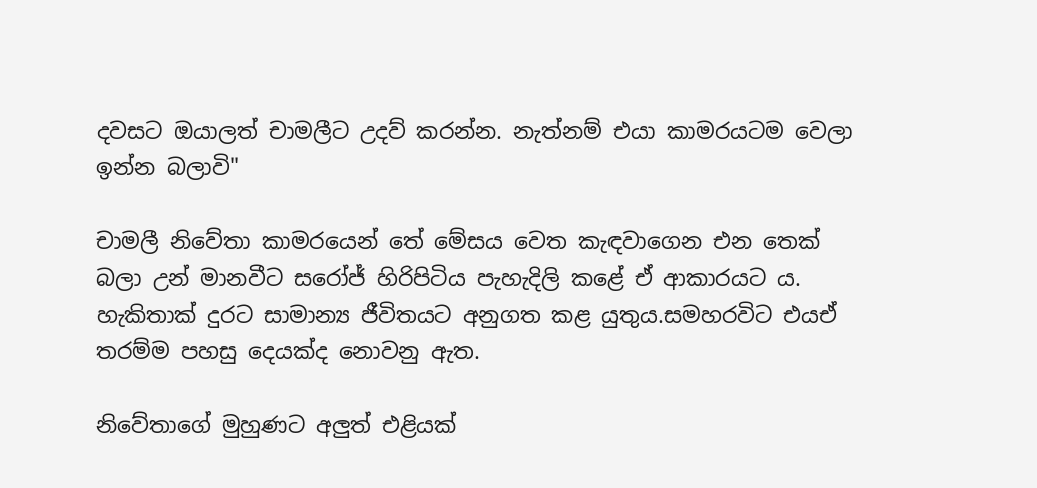දවසට ඔයාලත් චාමලීට උදව් කරන්න. නැත්නම් එයා කාමරයටම වෙලා ඉන්න බලාවි"

චාමලී නිවේතා කාමරයෙන් තේ මේසය වෙත කැඳවාගෙන එන තෙක් බලා උන් මානවීට සරෝජ් හිරිපිටිය පැහැදිලි කළේ ඒ ආකාරයට ය. හැකිතාක් දුරට සාමාන්‍ය ජීවිතයට අනුගත කළ යුතුය.සමහරවිට එයඒ තරම්ම පහසු දෙයක්ද නොවනු ඇත.

නිවේතාගේ මුහුණට අලුත් එළියක්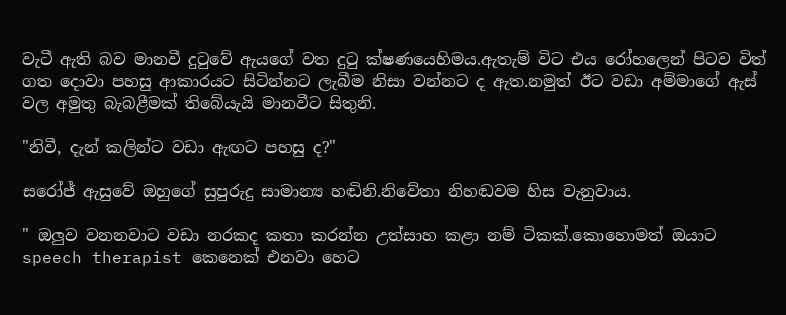වැටී ඇති බව මානවී දුටුවේ ඇයගේ වත දුටු ක්ෂණයෙහිමය.ඇතැම් විට එය රෝහලෙන් පිටව විත් ගත දොවා පහසු ආකාරයට සිටින්නට ලැබීම නිසා වන්නට ද ඇත.නමුත් ඊට වඩා අම්මාගේ ඇස් වල අමුතු බැබළීමක් තිබේයැයි මානවීට සිතුනි.

"නිවී, දැන් කලින්ට වඩා ඇඟට පහසු ද?"

සරෝජ් ඇසුවේ ඔහුගේ සුපුරුදු සාමාන්‍ය හඬිනි.නිවේතා නිහඬවම හිස වැනුවාය.

" ඔලුව වනනවාට වඩා නරකද කතා කරන්න උත්සාහ කළා නම් ටිකක්.කොහොමත් ඔයාට speech therapist කෙනෙක් එනවා හෙට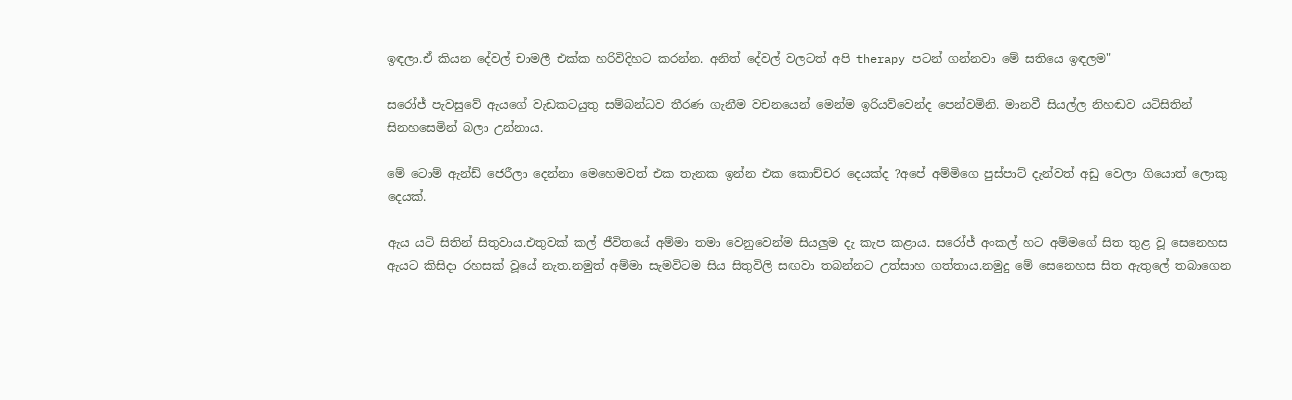ඉඳලා.ඒ කියන දේවල් චාමලී එක්ක හරිවිදිහට කරන්න. අනිත් දේවල් වලටත් අපි therapy පටන් ගන්නවා මේ සතියෙ ඉඳලම"

සරෝජ් පැවසුවේ ඇයගේ වැඩකටයුතු සම්බන්ධව තීරණ ගැනීම වචනයෙන් මෙන්ම ඉරියව්වෙන්ද පෙන්වමිනි. මානවී සියල්ල නිහඬව යටිසිතින් සිනහසෙමින් බලා උන්නාය.

මේ ටොම් ඇන්ඩ් ජෙරීලා දෙන්නා මෙහෙමවත් එක තැනක ඉන්න එක කොච්චර දෙයක්ද ?අපේ අම්මිගෙ පුස්පාට් දැන්වත් අඩු වෙලා ගියොත් ලොකු දෙයක්.

ඇය යටි සිතින් සිතුවාය.එතුවක් කල් ජීවිතයේ අම්මා තමා වෙනුවෙන්ම සියලුම දැ කැප කළාය. සරෝජ් අංකල් හට අම්මගේ සිත තුළ වූ සෙනෙහස ඇයට කිසිදා රහසක් වූයේ නැත.නමුත් අම්මා සැමවිටම සිය සිතුවිලි සඟවා තබන්නට උත්සාහ ගත්තාය.නමුදු මේ සෙනෙහස සිත ඇතුලේ තබාගෙන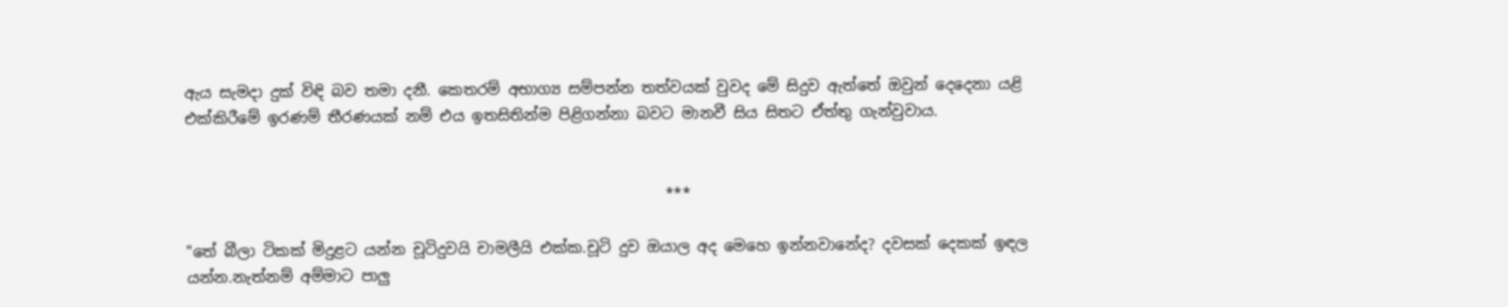ඇය සැමදා දුක් විඳි බව තමා දනී. කෙතරම් අභාග්‍ය සම්පන්න තත්වයක් වුවද මේ සිදුව ඇත්තේ ඔවුන් දෙදෙනා යළි එක්කිරීමේ ඉරණම් තීරණයක් නම් එය ඉතසිතින්ම පිළිගන්නා බවට මානවී සිය සිතට ඒත්තු ගැන්වුවාය.


                                                                ***

"තේ බීලා ටිකක් මිදුළට යන්න චූටිදුවයි චාමලීයි එක්ක.චූටි දුව ඔයාල අද මෙහෙ ඉන්නවානේද? දවසක් දෙකක් ඉඳල යන්න.නැත්නම් අම්මාට පාලු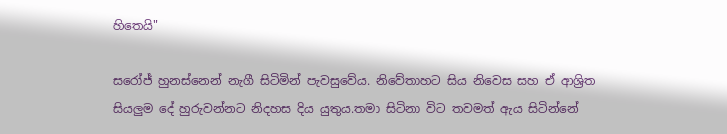හිතෙයි"

සරෝජ් හුනස්නෙන් නැගී සිටිමින් පැවසුවේය. නිවේතාහට සිය නිවෙස සහ ඒ ආශ්‍රිත සියලුම දේ හුරුවන්නට නිදහස දිය යුතුය.තමා සිටිනා විට තවමත් ඇය සිටින්නේ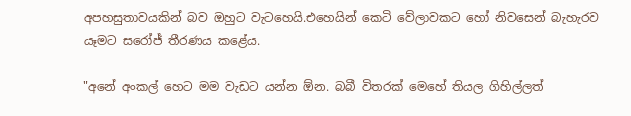අපහසුතාවයකින් බව ඔහුට වැටහෙයි.එහෙයින් කෙටි වේලාවකට හෝ නිවසෙන් බැහැරව යෑමට සරෝජ් තීරණය කළේ‍ය.

"අනේ අංකල් හෙට මම වැඩට යන්න ඕන. බබී විතරක් මෙහේ තියල ගිහිල්ලත්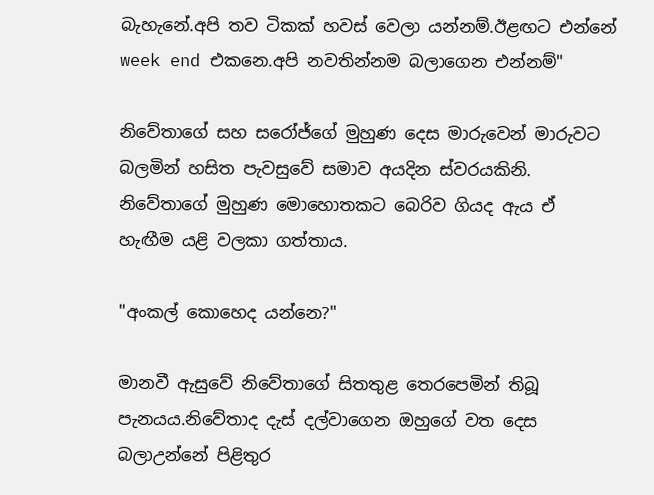බැහැනේ.අපි තව ටිකක් හවස් වෙලා යන්නම්.ඊළඟට එන්නේ week end එකනෙ.අපි නවතින්නම බලාගෙන එන්නම්"

නිවේතාගේ සහ සරෝජ්ගේ මුහුණ දෙස මාරුවෙන් මාරුවට බලමින් හසිත පැවසුවේ සමාව අයදින ස්වරයකිනි. නිවේතාගේ මුහුණ මොහොතකට බෙරිව ගියද ඇය ඒ හැඟීම යළි වලකා ගත්තාය.

"අංකල් කොහෙද යන්නෙ?"

මානවී ඇසුවේ නිවේතාගේ සිතතුළ තෙරපෙමින් තිබූ පැනයය.නිවේතාද දැස් දල්වාගෙන ඔහුගේ වත දෙස බලාඋන්නේ පිළිතුර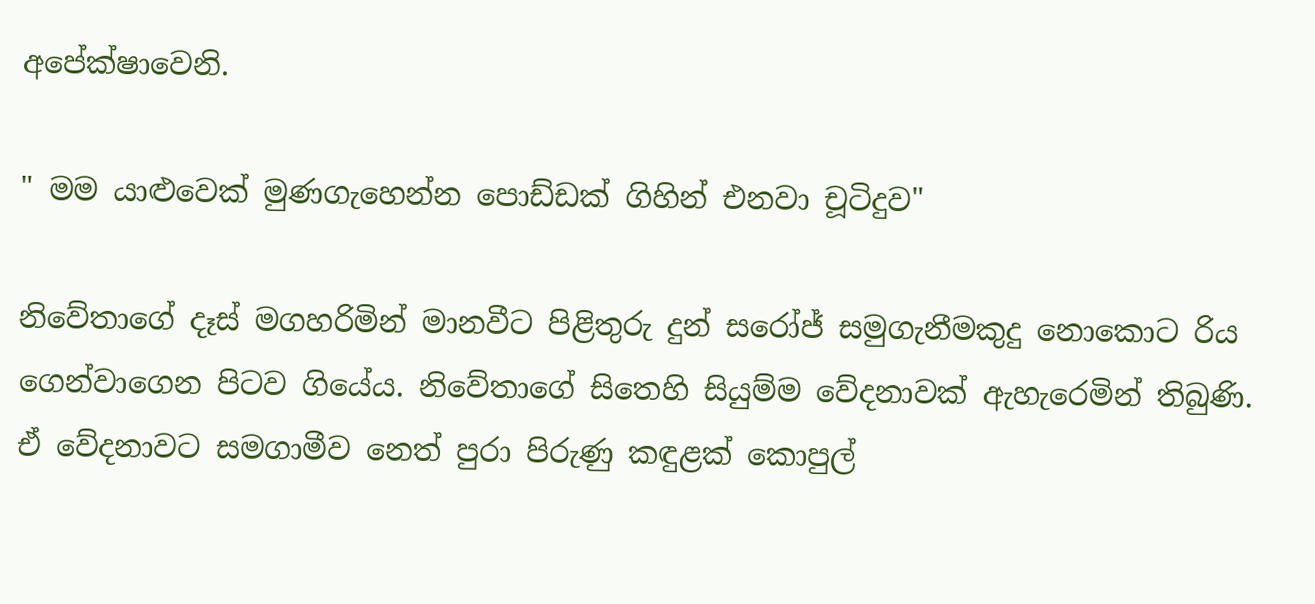අපේක්ෂාවෙනි.

" මම යාළුවෙක් මුණගැහෙන්න පොඩ්ඩක් ගිහින් එනවා චූටිදුව"

නිවේතාගේ දෑස් මගහරිමින් මානවීට පිළිතුරු දුන් සරෝජ් සමුගැනීමකුදු නොකොට රිය ගෙන්වාගෙන පිටව ගියේය. නිවේතාගේ සිතෙහි සියුම්ම වේදනාවක් ඇහැරෙමින් තිබුණි. ඒ වේදනාවට සමගාමීව නෙත් පුරා පිරුණු කඳුළක් කොපුල්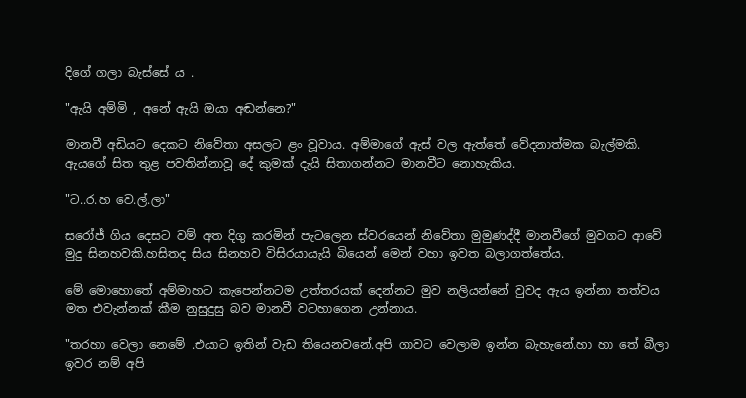දිගේ ගලා බැස්සේ ය .

"ඇයි අම්මි , අනේ ඇයි ඔයා අඬන්නෙ?"

මානවී අඩියට දෙකට නිවේතා අසලට ළං වූවාය. අම්මාගේ ඇස් වල ඇත්තේ වේදනාත්මක බැල්මකි. ඇයගේ සිත තුළ පවතින්නාවූ දේ කුමක් දැයි සිතාගන්නට මානවීට නොහැකිය.

"ට..ර.හ වෙ.ල්.ලා"

සරෝජ් ගිය දෙසට වම් අත දිගු කරමින් පැටලෙන ස්වරයෙන් නිවේතා මුමුණද්දී මානවීගේ මුවගට ආවේ මුදු සිනහවකි.හසිතද සිය සිනහව විසිරයායැයි බියෙන් මෙන් වහා ඉවත බලාගත්තේය.

මේ මොහොතේ අම්මාහට කැපෙන්නටම උත්තරයක් දෙන්නට මුව නලියන්නේ වුවද ඇය ඉන්නා තත්වය මත එවැන්නක් කීම නුසුදුසු බව මානවී වටහාගෙන උන්නාය.

"තරහා වෙලා නෙමේ .එයාට ඉතින් වැඩ තියෙනවනේ.අපි ගාවට වෙලාම ඉන්න බැහැනේ.හා හා තේ බීලා ඉවර නම් අපි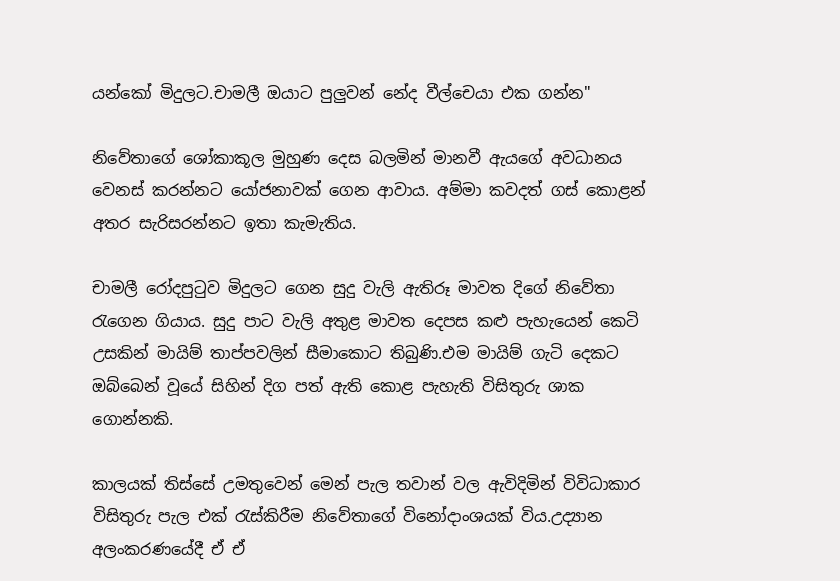යන්කෝ මිදුලට.චාමලී ඔයාට පුලුවන් නේද වීල්චෙයා එක ගන්න"

නිවේතාගේ ශෝකාකූල මුහුණ දෙස බලමින් මානවී ඇයගේ අවධානය වෙනස් කරන්නට යෝජනාවක් ගෙන ආවාය. අම්මා කවදත් ගස් කොළන් අතර සැරිසරන්නට ඉතා කැමැතිය.

චාමලී රෝදපුටුව මිදුලට ගෙන සුදු වැලි ඇතිරූ මාවත දිගේ නිවේතා රැගෙන ගියාය. සුදු පාට වැලි අතුළ මාවත දෙපස කළු පැහැයෙන් කෙටි උසකින් මායිම් තාප්පවලින් සීමාකොට තිබුණි.එම මායිම් ගැටි දෙකට ඔබ්බෙන් වූයේ සිහින් දිග පත් ඇති කොළ පැහැති විසිතුරු ශාක ගොන්නකි.

කාලයක් තිස්සේ උමතුවෙන් මෙන් පැල තවාන් වල ඇවිදිමින් විවිධාකාර විසිතුරු පැල එක් රැස්කිරීම නිවේතාගේ විනෝදාංශයක් විය.උද්‍යාන අලංකරණයේදී ඒ ඒ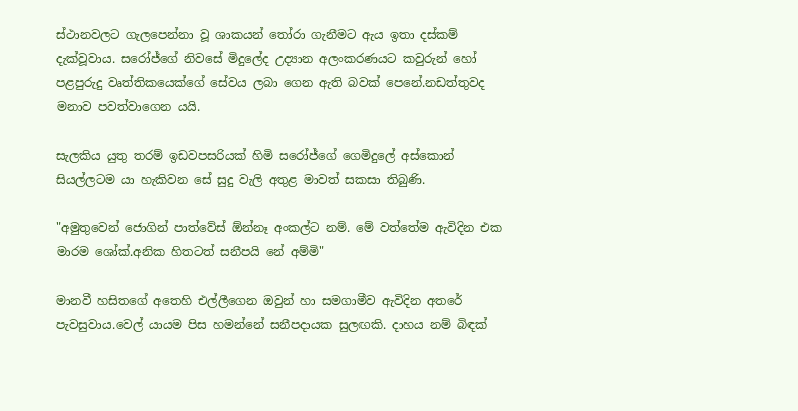ස්ථානවලට ගැලපෙන්නා වූ ශාකයන් තෝරා ගැනීමට ඇය ඉතා දස්කම් දැක්වූවාය. සරෝජ්ගේ නිවසේ මිදුලේද උද්‍යාන අලංකරණයට කවුරුන් හෝ පළපුරුදු වෘත්තිකයෙක්ගේ සේවය ලබා ගෙන ඇති බවක් පෙනේ.නඩත්තුවද මනාව පවත්වාගෙන යයි.

සැලකිය යුතු තරම් ඉඩවපසරියක් හිමි සරෝජ්ගේ ගෙමිදුලේ අස්කොන් සියල්ලටම යා හැකිවන සේ සුදු වැලි අතුළ මාවත් සකසා තිබුණි.

"අමුතුවෙන් ජොගින් පාත්වේස් ඕන්නෑ අංකල්ට නම්. මේ වත්තේම ඇවිදින එක මාරම ශෝක්.අනික හිතටත් සනීපයි නේ අම්මි"

මානවී හසිතගේ අතෙහි එල්ලීගෙන ඔවුන් හා සමගාමීව ඇවිදින අතරේ පැවසුවාය.වෙල්‍ යායම පිස හමන්නේ සනීපදායක සුලඟකි. දාහය නම් බිඳක්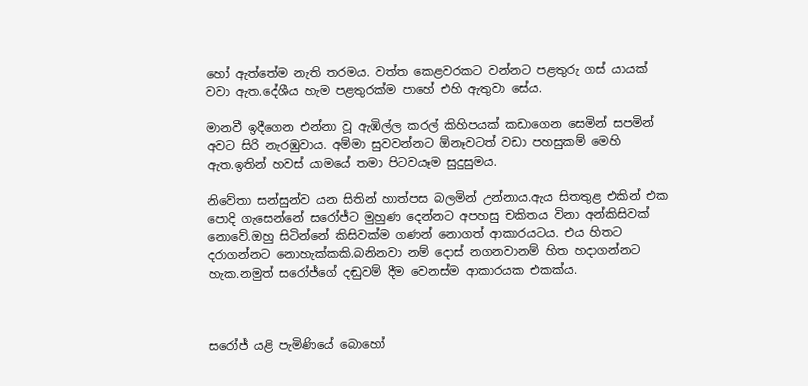හෝ ඇත්තේම නැති තරමය. වත්ත කෙළවරකට වන්නට පළතුරු ගස් යායක් වවා ඇත.දේශීය හැම පළතුරක්ම පාහේ එහි ඇතුවා සේය.

මානවී ඉදීගෙන එන්නා වූ ඇඹිල්ල කරල් කිහිපයක් කඩාගෙන සෙමින් සපමින් අවට සිරි නැරඹුවාය. අම්මා සුවවන්නට ඕනෑවටත් වඩා පහසුකම් මෙහි ඇත.ඉතින් හවස් යාමයේ තමා පිටවයෑම සුදුසුමය.

නිවේතා සන්සුන්ව යන සිතින් හාත්පස බලමින් උන්නාය.ඇය සිතතුළ එකින් එක පොදි ගැසෙන්නේ සරෝජ්ට මුහුණ දෙන්නට අපහසු චකිතය විනා අන්කිසිවක් නොවේ.ඔහු සිටින්නේ කිසිවක්ම ගණන් නොගත් ආකාරයටය. එය හිතට දරාගන්නට නොහැක්කකි.බනිනවා නම් දොස් නගනවානම් හිත හදාගන්නට හැක.නමුත් සරෝජ්ගේ දඬුවම් දීම වෙනස්ම ආකාරයක එකක්ය.



සරෝජ් යළි පැමිණියේ බොහෝ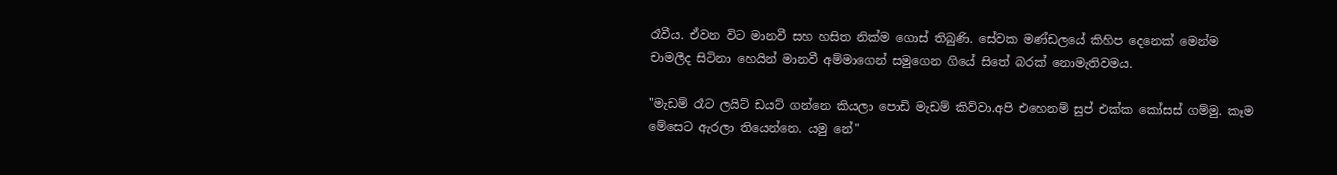රෑවීය. ඒවන විට මානවී සහ හසිත නික්ම ගොස් තිබුණි. සේවක මණ්ඩලයේ කිහිප දෙනෙක් මෙන්ම චාමලීද සිටිනා හෙයින් මානවී අම්මාගෙන් සමුගෙන ගියේ සිතේ බරක් නොමැතිවමය.

"මැඩම් රෑට ලයිට් ඩයට් ගන්නෙ කියලා පොඩි මැඩම් කිව්වා.අපි එහෙනම් සුප් එක්ක කෝසස් ගම්මු. කෑම මේසෙට ඇරලා තියෙන්නෙ. යමු නේ"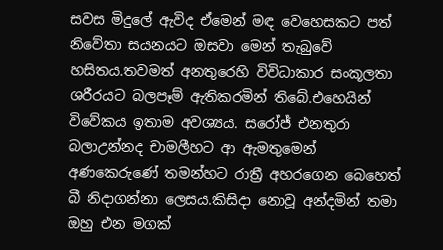සවස මිදුලේ ඇවිද ඒමෙන් මඳ වෙහෙසකට පත් නිවේතා සයනයට ඔසවා මෙන් තැබුවේ හසිතය.තවමත් අනතුරෙහි විවිධාකාර සංකූලතා ශරීරයට බලපෑම් ඇතිකරමින් තිබේ.එහෙයින් විවේකය ඉතාම අවශ්‍යය. සරෝජ් එනතුරා බලාඋන්නද චාමලීහට ආ ඇමතුමෙන් අණකෙරුණේ තමන්හට රාත්‍රී අහරගෙන බෙහෙත් බී නිදාගන්නා ලෙසය.කිසිදා නොවූ අන්දමින් තමා ඔහු එන මගක්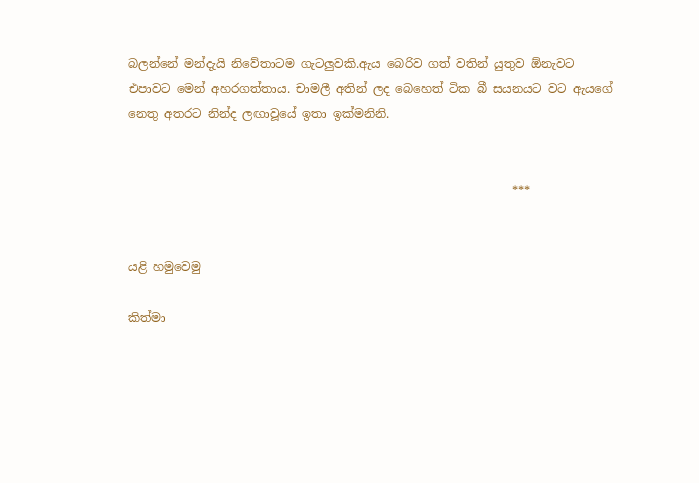බලන්නේ මන්දැයි නිවේතාටම ගැටලුවකි.ඇය බෙරිව ගත් වතින් යුතුව ඕනැවට එපාවට මෙන් අහරගත්තාය. චාමලී අතින් ලද බෙහෙත් ටික බී සයනයට වට ඇයගේ නෙතු අතරට නින්ද ලඟාවූයේ ඉතා ඉක්මනිනි.


                                                                ***


යළි හමුවෙමු

කිත්මා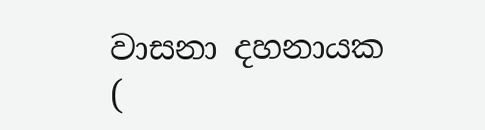වාසනා දහනායක
(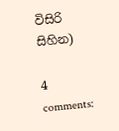විසිරි සිහින)

4 comments: